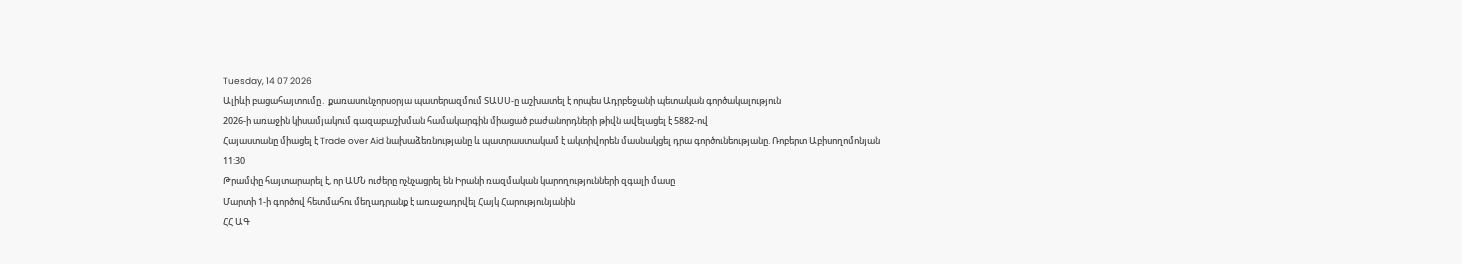Tuesday, 14 07 2026
Ալիևի բացահայտումը․ քառասունչորսօրյա պատերազմում ՏԱՍՍ-ը աշխատել է որպես Ադրբեջանի պետական գործակալություն
2026-ի առաջին կիսամյակում գազաբաշխման համակարգին միացած բաժանորդների թիվն ավելացել է 5882-ով
Հայաստանը միացել է Trade over Aid նախաձեռնությանը և պատրաստակամ է ակտիվորեն մասնակցել դրա գործունեությանը. Ռոբերտ Աբիսողոմոնյան
11:30
Թրամփը հայտարարել է, որ ԱՄՆ ուժերը ոչնչացրել են Իրանի ռազմական կարողությունների զգալի մասը
Մարտի 1-ի գործով հետմահու մեղադրանք է առաջադրվել Հայկ Հարությունյանին
ՀՀ ԱԳ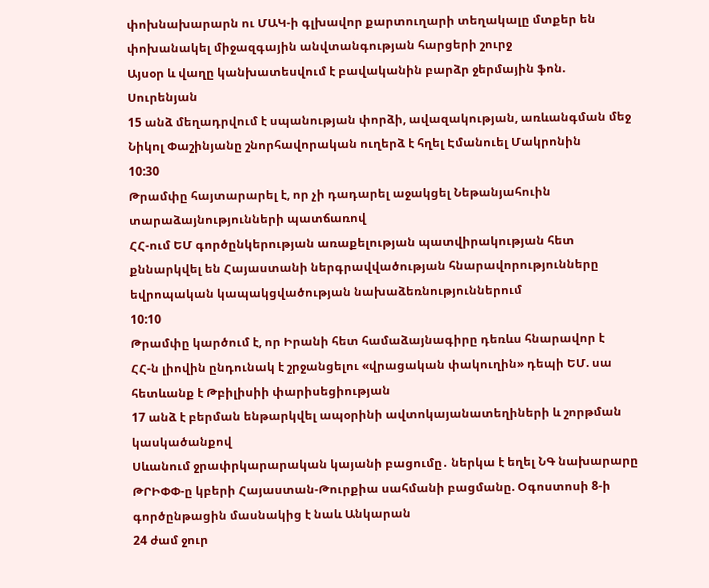փոխնախարարն ու ՄԱԿ-ի գլխավոր քարտուղարի տեղակալը մտքեր են փոխանակել միջազգային անվտանգության հարցերի շուրջ
Այսօր և վաղը կանխատեսվում է բավականին բարձր ջերմային ֆոն. Սուրենյան
15 անձ մեղադրվում է սպանության փորձի, ավազակության, առևանգման մեջ
Նիկոլ Փաշինյանը շնորհավորական ուղերձ է հղել Էմանուել Մակրոնին
10:30
Թրամփը հայտարարել է, որ չի դադարել աջակցել Նեթանյահուին տարաձայնությունների պատճառով
ՀՀ-ում ԵՄ գործընկերության առաքելության պատվիրակության հետ քննարկվել են Հայաստանի ներգրավվածության հնարավորությունները եվրոպական կապակցվածության նախաձեռնություններում
10:10
Թրամփը կարծում է, որ Իրանի հետ համաձայնագիրը դեռևս հնարավոր է
ՀՀ-ն լիովին ընդունակ է շրջանցելու «վրացական փակուղին» դեպի ԵՄ. սա հետևանք է Թբիլիսիի փարիսեցիության
17 անձ է բերման ենթարկվել ապօրինի ավտոկայանատեղիների և շորթման կասկածանքով
Սևանում ջրափրկարարական կայանի բացումը․ ներկա է եղել ՆԳ նախարարը
ԹՐԻՓՓ-ը կբերի Հայաստան-Թուրքիա սահմանի բացմանը. Օգոստոսի 8-ի գործընթացին մասնակից է նաև Անկարան
24 ժամ ջուր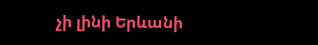չի լինի Երևանի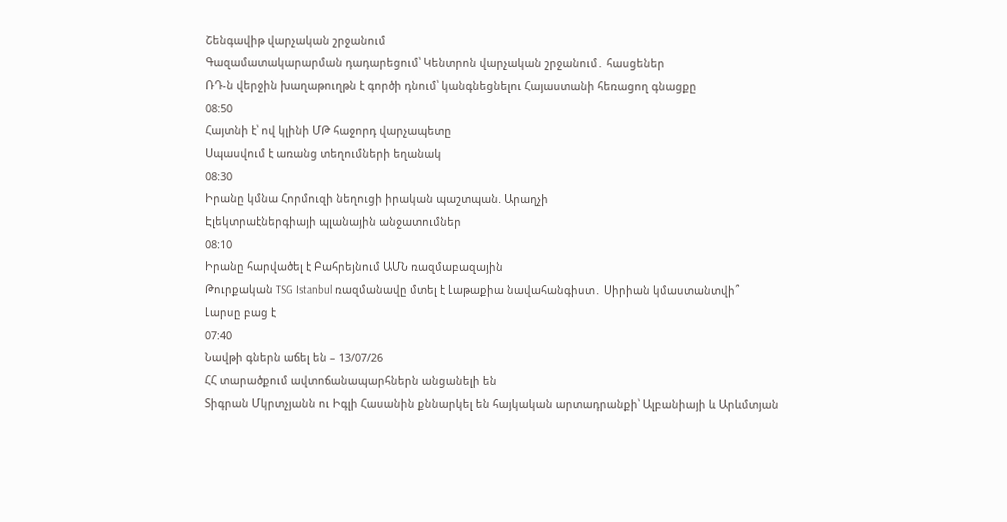Շենգավիթ վարչական շրջանում
Գազամատակարարման դադարեցում՝ Կենտրոն վարչական շրջանում․ հասցեներ
ՌԴ-ն վերջին խաղաթուղթն է գործի դնում՝ կանգնեցնելու Հայաստանի հեռացող գնացքը
08:50
Հայտնի է՝ ով կլինի ՄԹ հաջորդ վարչապետը
Սպասվում է առանց տեղումների եղանակ
08:30
Իրանը կմնա Հորմուզի նեղուցի իրական պաշտպան. Արաղչի
Էլեկտրաէներգիայի պլանային անջատումներ
08:10
Իրանը հարվածել է Բահրեյնում ԱՄՆ ռազմաբազային
Թուրքական TSG Istanbul ռազմանավը մտել է Լաթաքիա նավահանգիստ․ Սիրիան կմաստանտվի՞
Լարսը բաց է
07:40
Նավթի գներն աճել են – 13/07/26
ՀՀ տարածքում ավտոճանապարհներն անցանելի են
Տիգրան Մկրտչյանն ու Իգլի Հասանին քննարկել են հայկական արտադրանքի՝ Ալբանիայի և Արևմտյան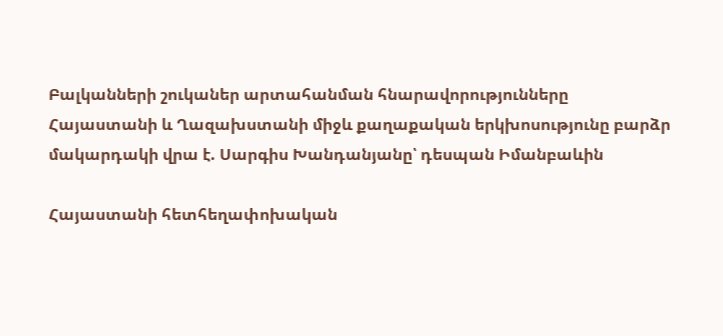Բալկանների շուկաներ արտահանման հնարավորությունները
Հայաստանի և Ղազախստանի միջև քաղաքական երկխոսությունը բարձր մակարդակի վրա է. Սարգիս Խանդանյանը՝ դեսպան Իմանբաևին

Հայաստանի հետհեղափոխական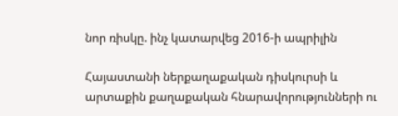նոր ռիսկը. ինչ կատարվեց 2016-ի ապրիլին

Հայաստանի ներքաղաքական դիսկուրսի և արտաքին քաղաքական հնարավորությունների ու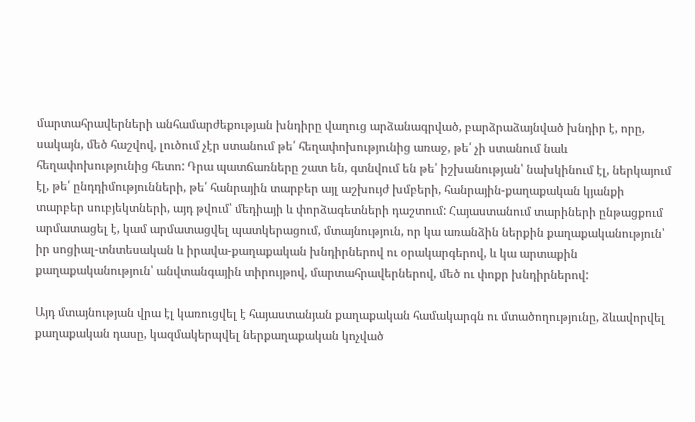մարտահրավերների անհամարժեքության խնդիրը վաղուց արձանագրված, բարձրաձայնված խնդիր է, որը, սակայն, մեծ հաշվով, լուծում չէր ստանում թե՛ հեղափոխությունից առաջ, թե՛ չի ստանում նաև հեղափոխությունից հետո: Դրա պատճառները շատ են, գտնվում են թե՛ իշխանության՝ նախկինում էլ, ներկայում էլ, թե՛ ընդդիմությունների, թե՛ հանրային տարբեր այլ աշխույժ խմբերի, հանրային-քաղաքական կյանքի տարբեր սուբյեկտների, այդ թվում՝ մեդիայի և փորձագետների դաշտում: Հայաստանում տարիների ընթացքում արմատացել է, կամ արմատացվել պատկերացում, մտայնություն, որ կա առանձին ներքին քաղաքականություն՝ իր սոցիալ-տնտեսական և իրավա-քաղաքական խնդիրներով ու օրակարգերով, և կա արտաքին քաղաքականություն՝ անվտանգային տիրույթով, մարտահրավերներով, մեծ ու փոքր խնդիրներով:

Այդ մտայնության վրա էլ կառուցվել է հայաստանյան քաղաքական համակարգն ու մտածողությունը, ձևավորվել քաղաքական դասը, կազմակերպվել ներքաղաքական կոչված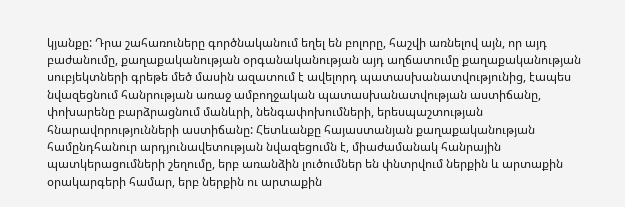կյանքը: Դրա շահառուները գործնականում եղել են բոլորը, հաշվի առնելով այն, որ այդ բաժանումը, քաղաքականության օրգանականության այդ աղճատումը քաղաքականության սուբյեկտների գրեթե մեծ մասին ազատում է ավելորդ պատասխանատվությունից, էապես նվազեցնում հանրության առաջ ամբողջական պատասխանատվության աստիճանը, փոխարենը բարձրացնում մանևրի, նենգափոխումների, երեսպաշտության հնարավորությունների աստիճանը: Հետևանքը հայաստանյան քաղաքականության համընդհանուր արդյունավետության նվազեցումն է, միաժամանակ հանրային պատկերացումների շեղումը, երբ առանձին լուծումներ են փնտրվում ներքին և արտաքին օրակարգերի համար, երբ ներքին ու արտաքին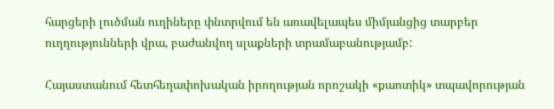հարցերի լուծման ուղիները փնտրվում են առավելապես միմյանցից տարբեր ուղղությունների վրա, բաժանվող սլաքների տրամաբանությամբ:

Հայաստանում հետհեղափոխական իրողության որոշակի «քաոտիկ» տպավորության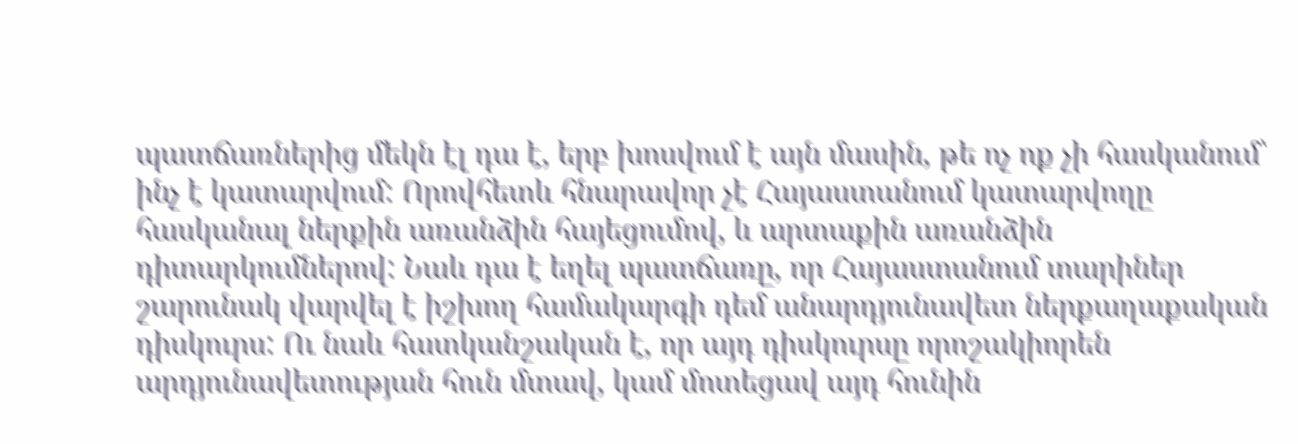պատճառներից մեկն էլ դա է, երբ խոսվում է այն մասին, թե ոչ ոք չի հասկանում՝ ինչ է կատարվում: Որովհետև հնարավոր չէ Հայաստանում կատարվողը հասկանալ ներքին առանձին հայեցումով, և արտաքին առանձին դիտարկումներով: Նաև դա է եղել պատճառը, որ Հայաստանում տարիներ շարունակ վարվել է իշխող համակարգի դեմ անարդյունավետ ներքաղաքական դիսկուրս: Ու նաև հատկանշական է, որ այդ դիսկուրսը որոշակիորեն արդյունավետության հուն մտավ, կամ մոտեցավ այդ հունին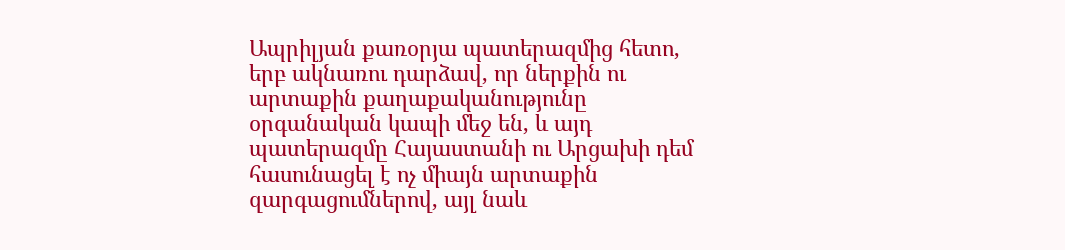Ապրիլյան քառօրյա պատերազմից հետո, երբ ակնառու դարձավ, որ ներքին ու արտաքին քաղաքականությունը օրգանական կապի մեջ են, և այդ պատերազմը Հայաստանի ու Արցախի դեմ հասունացել է ոչ միայն արտաքին զարգացումներով, այլ նաև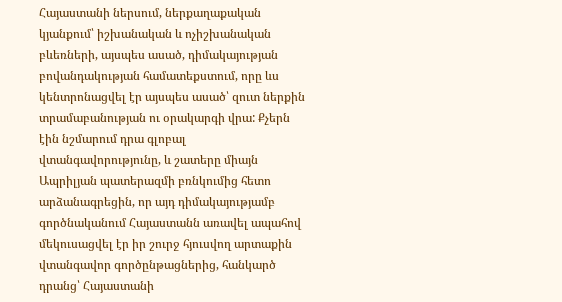Հայաստանի ներսում, ներքաղաքական կյանքում՝ իշխանական և ոչիշխանական բևեռների, այսպես ասած, դիմակայության բովանդակության համատեքստում, որը ևս կենտրոնացվել էր այսպես ասած՝ զուտ ներքին տրամաբանության ու օրակարգի վրա: Քչերն էին նշմարում դրա գլոբալ վտանգավորությունը, և շատերը միայն Ապրիլյան պատերազմի բռնկումից հետո արձանագրեցին, որ այդ դիմակայությամբ գործնականում Հայաստանն առավել ապահով մեկուսացվել էր իր շուրջ հյուսվող արտաքին վտանգավոր գործընթացներից, հանկարծ դրանց՝ Հայաստանի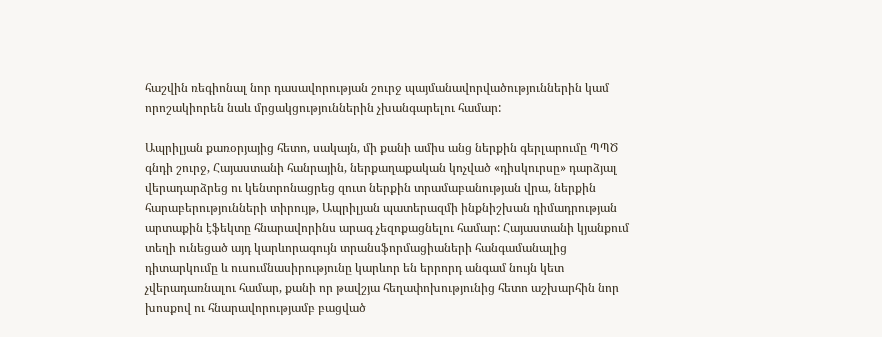հաշվին ռեգիոնալ նոր դասավորության շուրջ պայմանավորվածություններին կամ որոշակիորեն նաև մրցակցություններին չխանգարելու համար:

Ապրիլյան քառօրյայից հետո, սակայն, մի քանի ամիս անց ներքին գերլարումը ՊՊԾ գնդի շուրջ, Հայաստանի հանրային, ներքաղաքական կոչված «դիսկուրսը» դարձյալ վերադարձրեց ու կենտրոնացրեց զուտ ներքին տրամաբանության վրա, ներքին հարաբերությունների տիրույթ, Ապրիլյան պատերազմի ինքնիշխան դիմադրության արտաքին էֆեկտը հնարավորինս արագ չեզոքացնելու համար: Հայաստանի կյանքում տեղի ունեցած այդ կարևորագույն տրանսֆորմացիաների հանգամանալից դիտարկումը և ուսումնասիրությունը կարևոր են երրորդ անգամ նույն կետ չվերադառնալու համար, քանի որ թավշյա հեղափոխությունից հետո աշխարհին նոր խոսքով ու հնարավորությամբ բացված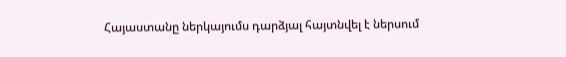Հայաստանը ներկայումս դարձյալ հայտնվել է ներսում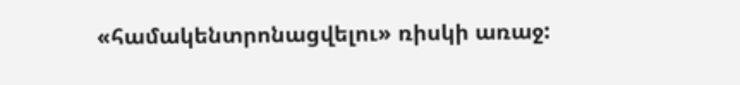«համակենտրոնացվելու» ռիսկի առաջ: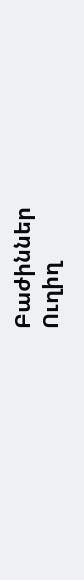Բաժիններ
Ուղիղ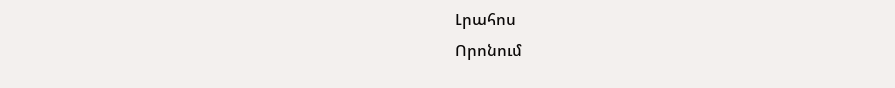Լրահոս
Որոնում